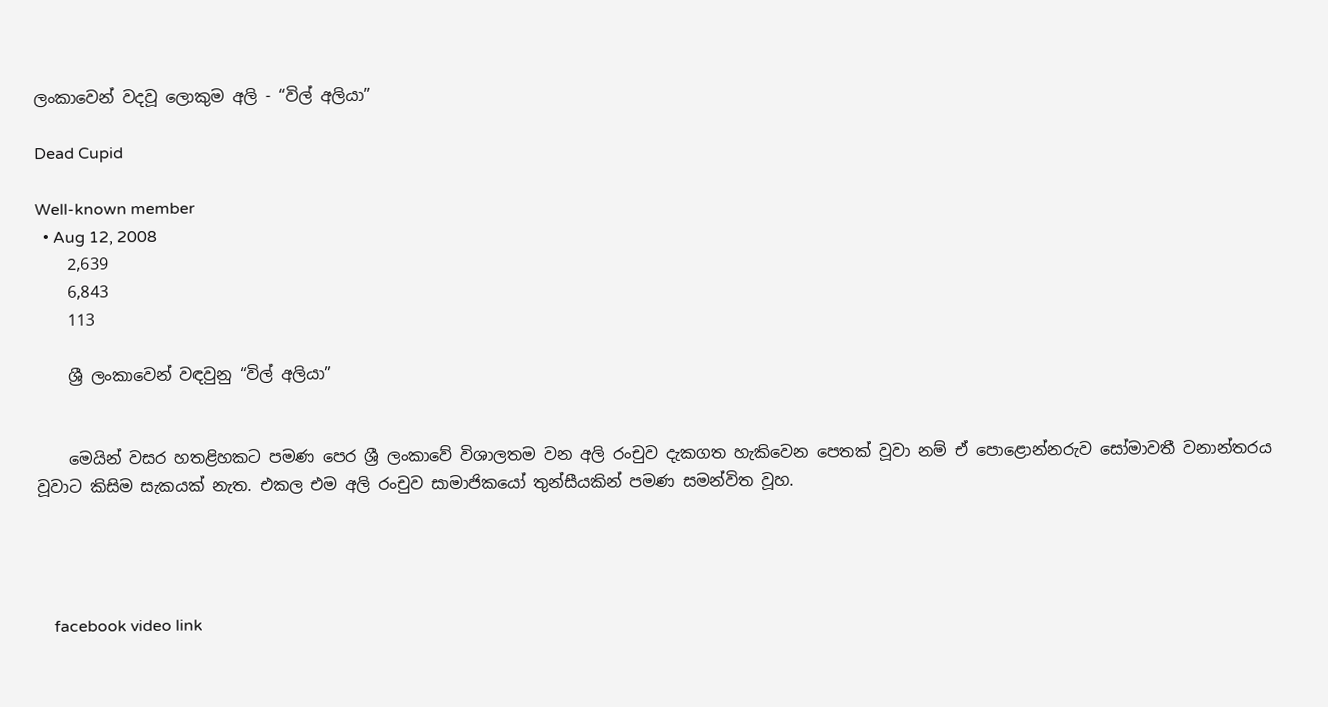ලංකාවෙන් වදවූ ලොකුම අලි - “විල් අලියා”

Dead Cupid

Well-known member
  • Aug 12, 2008
    2,639
    6,843
    113

    ශ්‍රී ලංකාවෙන් වඳවුනු “විල් අලියා”


    මෙයින් වසර හතළිහකට පමණ පෙර ශ්‍රී ලංකාවේ විශාලතම වන අලි රංචුව දැකගත හැකිවෙන පෙතක් වූවා නම් ඒ පොළොන්නරුව සෝමාවතී වනාන්තරය වූවාට කිසිම සැකයක් නැත. එකල එම අලි රංචුව සාමාජිකයෝ තුන්සීයකින් පමණ සමන්විත වූහ.




    facebook video link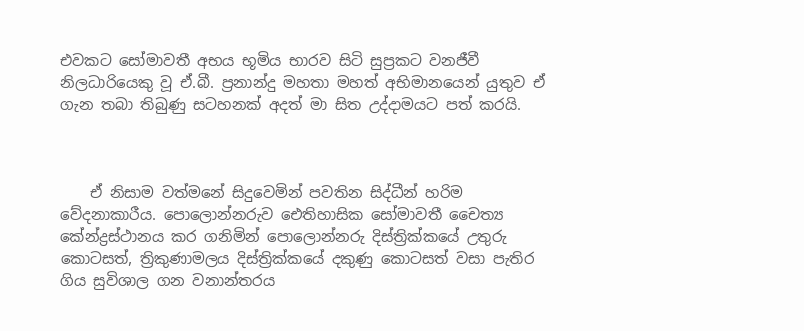එවකට සෝමාවතී අභය භූමිය භාරව සිටි සුප්‍රකට වනජීවී නිලධාරියෙකු වූ ඒ.බී. ප්‍රනාන්දු මහතා මහත් අභිමානයෙන් යුතුව ඒ ගැන තබා තිබුණු සටහනක් අදත් මා සිත උද්දාමයට පත් කරයි.



    ඒ නිසාම වත්මනේ සිදුවෙමින් පවතින සිද්ධීන් හරිම වේදනාකාරීය. පොලොන්නරුව ඓතිහාසික සෝමාවතී චෛත්‍ය කේන්ද්‍රස්ථානය කර ගනිමින් පොලොන්නරු දිස්ත්‍රික්කයේ උතුරු කොටසත්, ත්‍රිකුණාමලය දිස්ත්‍රික්කයේ දකුණු කොටසත් වසා පැතිර ගිය සුවිශාල ගන වනාන්තරය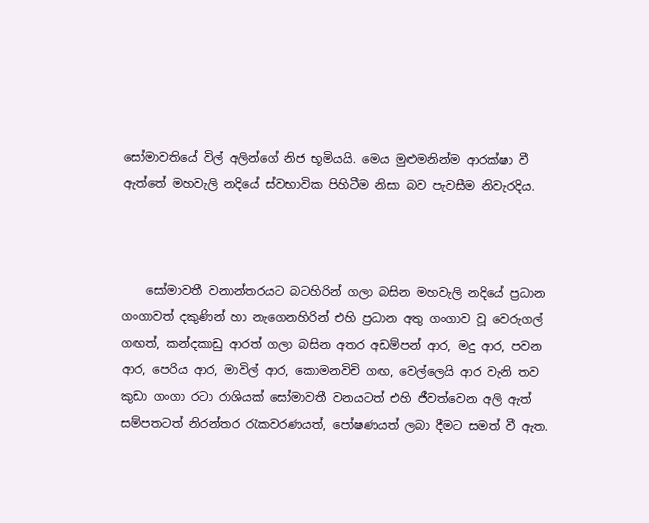සෝමාවතියේ විල් අලින්ගේ නිජ භූමියයි. මෙය මුළුමනින්ම ආරක්ෂා වී ඇත්තේ මහවැලි නදියේ ස්වභාවික පිහිටීම නිසා බව පැවසීම නිවැරදිය.



    සෝමාවතී වනාන්තරයට බටහිරින් ගලා බසින මහවැලි නදියේ ප්‍රධාන ගංගාවත් දකුණින් හා නැගෙනහිරින් එහි ප්‍රධාන අතු ගංගාව වූ වෙරුගල් ගඟත්, කන්දකාඩු ආරත් ගලා බසින අතර අඩම්පන් ආර, මදු ආර, පවන ආර, පෙරිය ආර, මාවිල් ආර, කොමනවිචි ගඟ, වෙල්ලෙයි ආර වැනි තව කුඩා ගංගා රටා රාශියක් සෝමාවතී වනයටත් එහි ජීවත්වෙන අලි ඇත් සම්පතටත් නිරන්තර රැකවරණයත්, පෝෂණයත් ලබා දීමට සමත් වී ඇත.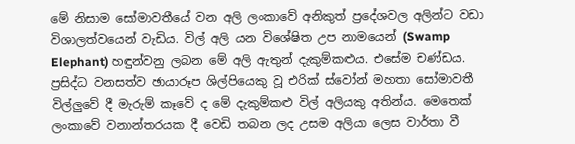මේ නිසාම සෝමාවතීයේ වන අලි ලංකාවේ අනිකුත් ප්‍රදේශවල අලින්ට වඩා විශාලත්වයෙන් වැඩිය. විල් අලි යන විශේෂිත උප නාමයෙන් (Swamp Elephant) හඳුන්වනු ලබන මේ අලි ඇතුන් දැකුම්කළුය. එසේම චණ්ඩය. ප්‍රසිද්ධ වනසත්ව ඡායාරූප ශිල්පියෙකු වූ එරික් ස්වෝන් මහතා සෝමාවතී විල්ලුවේ දී මැරුම් කෑවේ ද මේ දැකුම්කළු විල් අලියකු අතින්ය. මෙතෙක් ලංකාවේ වනාන්තරයක දී වෙඩි තබන ලද උසම අලියා ලෙස වාර්තා වී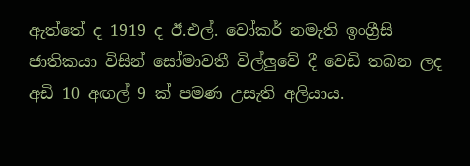ඇත්තේ ද 1919 ද ඊ.එල්. වෝකර් නමැති ඉංග්‍රීසි ජාතිකයා විසින් සෝමාවතී විල්ලුවේ දී වෙඩි තබන ලද අඩි 10 අඟල් 9 ක් පමණ උසැති අලියාය.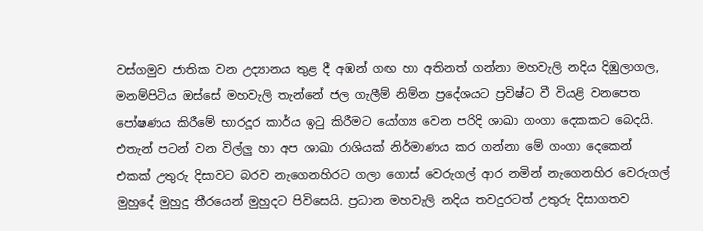වස්ගමුව ජාතික වන උද්‍යානය තුළ දී අඹන් ගඟ හා අතිනත් ගන්නා මහවැලි නදිය දිඹුලාගල, මනම්පිටිය ඔස්සේ මහවැලි තැන්නේ ජල ගැලීම් නිම්න ප්‍රදේශයට ප්‍රවිෂ්ට වී වියළි වනපෙත පෝෂණය කිරීමේ භාරදූර කාර්ය ඉටු කිරීමට යෝග්‍ය වෙන පරිදි ශාඛා ගංගා දෙකකට බෙදයි. එතැන් පටන් වන විල්ලු හා අප ශාඛා රාශියක් නිර්මාණය කර ගන්නා මේ ගංගා දෙකෙන් එකක් උතුරු දිසාවට බරව නැගෙනහිරට ගලා ගොස් වෙරුගල් ආර නමින් නැගෙනහිර වෙරුගල් මුහුදේ මුහුදු තීරයෙන් මුහුදට පිවිසෙයි. ප්‍රධාන මහවැලි නදිය තවදුරටත් උතුරු දිසාගතව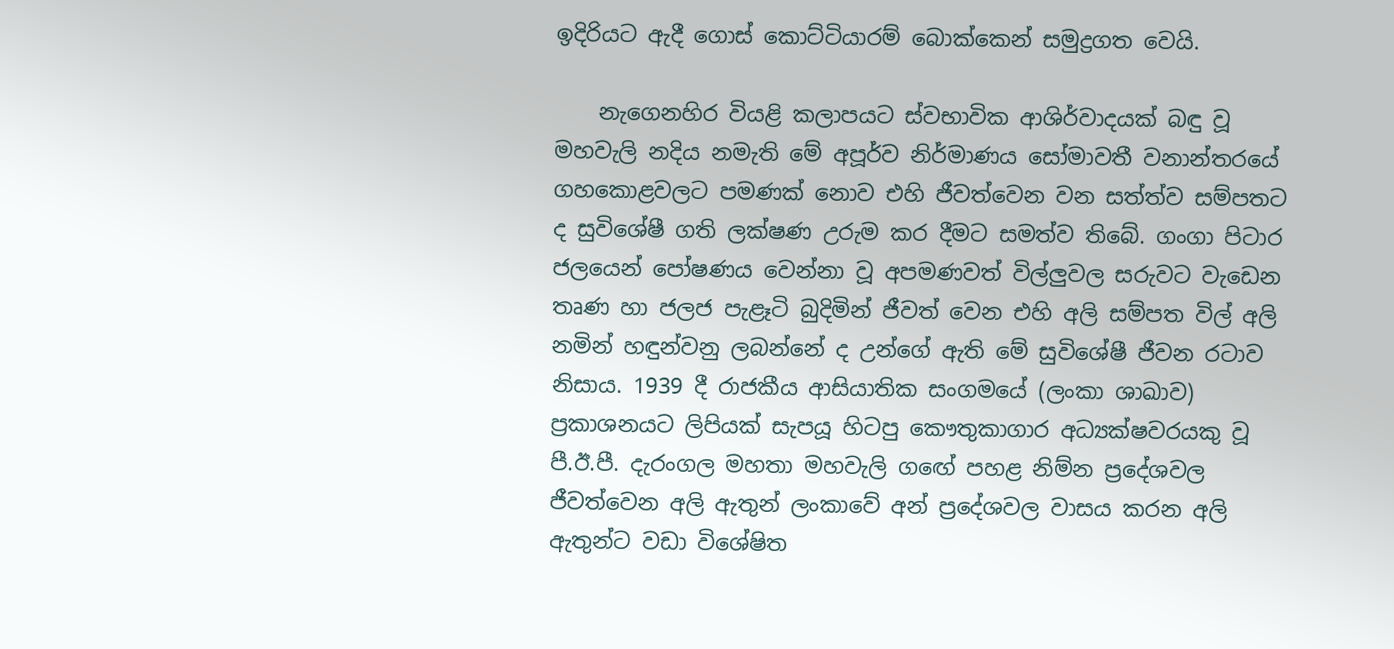ඉදිරියට ඇදී ගොස් කොට්ටියාරම් බොක්කෙන් සමුද්‍රගත වෙයි.

    නැගෙනහිර වියළි කලාපයට ස්වභාවික ආශිර්වාදයක් බඳු වූ මහවැලි නදිය නමැති මේ අපූර්ව නිර්මාණය සෝමාවතී වනාන්තරයේ ගහකොළවලට පමණක් නොව එහි ජීවත්වෙන වන සත්ත්ව සම්පතට ද සුවිශේෂී ගති ලක්ෂණ උරුම කර දීමට සමත්ව තිබේ. ගංගා පිටාර ජලයෙන් පෝෂණය වෙන්නා වූ අපමණවත් විල්ලුවල සරුවට වැඩෙන තෘණ හා ජලජ පැළෑටි බුදිමින් ජීවත් වෙන එහි අලි සම්පත විල් අලි නමින් හඳුන්වනු ලබන්නේ ද උන්ගේ ඇති මේ සුවිශේෂී ජීවන රටාව නිසාය. 1939 දී රාජකීය ආසියාතික සංගමයේ (ලංකා ශාඛාව) ප්‍රකාශනයට ලිපියක් සැපයූ හිටපු කෞතුකාගාර අධ්‍යක්ෂවරයකු වූ පී.ඊ.පී. දැරංගල මහතා මහවැලි ගඟේ පහළ නිම්න ප්‍රදේශවල ජීවත්වෙන අලි ඇතුන් ලංකාවේ අන් ප්‍රදේශවල වාසය කරන අලි ඇතුන්ට වඩා විශේෂිත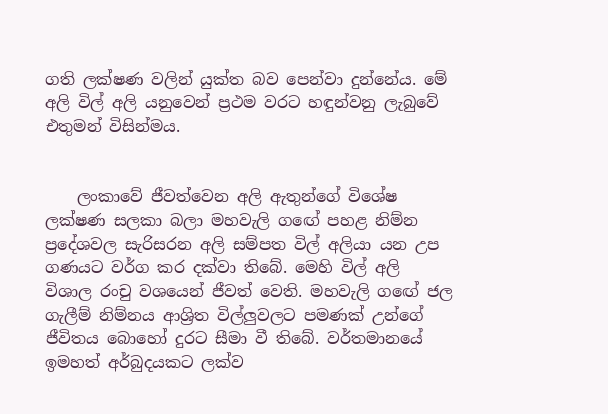ගති ලක්ෂණ වලින් යුක්ත බව පෙන්වා දුන්නේය. මේ අලි විල් අලි යනුවෙන් ප්‍රථම වරට හඳුන්වනු ලැබුවේ එතුමන් විසින්මය.


    ලංකාවේ ජීවත්වෙන අලි ඇතුන්ගේ විශේෂ ලක්ෂණ සලකා බලා මහවැලි ගඟේ පහළ නිම්න ප්‍රදේශවල සැරිසරන අලි සම්පත විල් අලියා යන උප ගණයට වර්ග කර දක්වා තිබේ. මෙහි විල් අලි විශාල රංචු වශයෙන් ජීවත් වෙති. මහවැලි ගඟේ ජල ගැලීම් නිම්නය ආශ්‍රිත විල්ලුවලට පමණක් උන්ගේ ජීවිතය බොහෝ දුරට සීමා වී තිබේ. වර්තමානයේ ඉමහත් අර්බුදයකට ලක්ව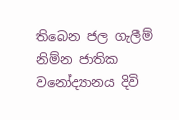තිබෙන ජල ගැලීම් නිම්න ජාතික වනෝද්‍යානය දිවි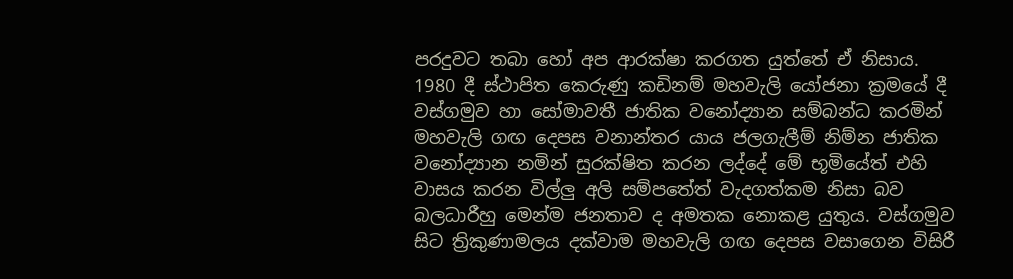පරදුවට තබා හෝ අප ආරක්ෂා කරගත යුත්තේ ඒ නිසාය. 1980 දී ස්ථාපිත කෙරුණු කඩිනම් මහවැලි යෝජනා ක්‍රමයේ දී වස්ගමුව හා සෝමාවතී ජාතික වනෝද්‍යාන සම්බන්ධ කරමින් මහවැලි ගඟ දෙපස වනාන්තර යාය ජලගැලීම් නිම්න ජාතික වනෝද්‍යාන නමින් සුරක්ෂිත කරන ලද්දේ මේ භූමියේත් එහි වාසය කරන විල්ලු අලි සම්පතේත් වැදගත්කම නිසා බව බලධාරීහු මෙන්ම ජනතාව ද අමතක නොකළ යුතුය. වස්ගමුව සිට ත්‍රිකුණාමලය දක්වාම මහවැලි ගඟ දෙපස වසාගෙන විසිරී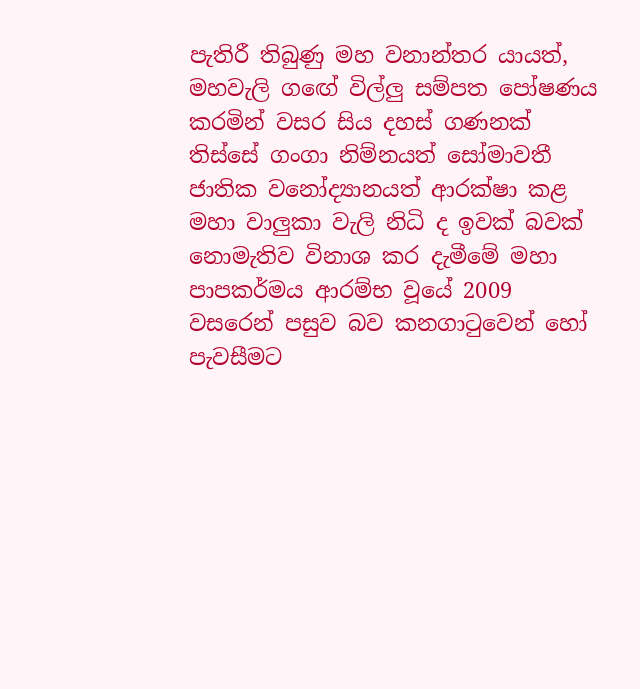පැතිරී තිබුණු මහ වනාන්තර යායත්, මහවැලි ගඟේ විල්ලු සම්පත පෝෂණය කරමින් වසර සිය දහස් ගණනක් තිස්සේ ගංගා නිම්නයත් සෝමාවතී ජාතික වනෝද්‍යානයත් ආරක්ෂා කළ මහා වාලුකා වැලි නිධි ද ඉවක් බවක් නොමැතිව විනාශ කර දැමීමේ මහා පාපකර්මය ආරම්භ වූයේ 2009 වසරෙන් පසුව බව කනගාටුවෙන් හෝ පැවසීමට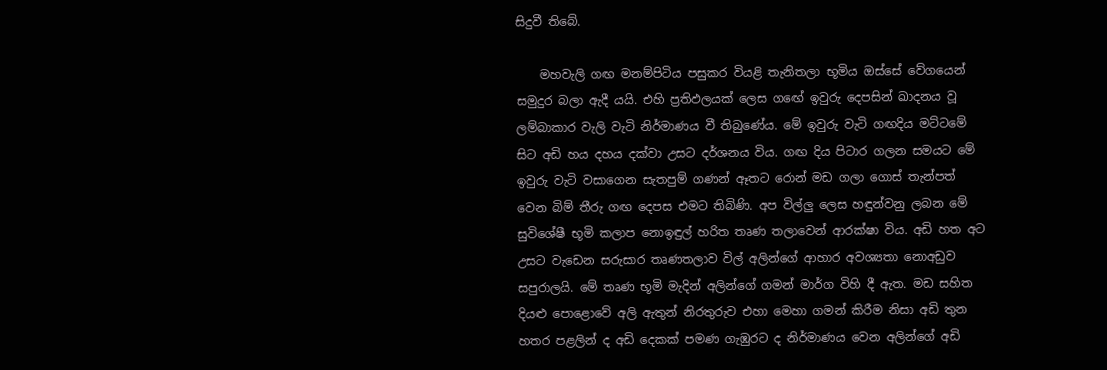සිදුවී තිබේ.

    මහවැලි ගඟ මනම්පිටිය පසුකර වියළි තැනිතලා භූමිය ඔස්සේ වේගයෙන් සමුදුර බලා ඇදී යයි. එහි ප්‍රතිඵලයක් ලෙස ගඟේ ඉවුරු දෙපසින් ඛාදනය වූ ලම්බාකාර වැලි වැටි නිර්මාණය වී තිබුණේය. මේ ඉවුරු වැටි ගඟදිය මට්ටමේ සිට අඩි හය දහය දක්වා උසට දර්ශනය විය. ගඟ දිය පිටාර ගලන සමයට මේ ඉවුරු වැටි වසාගෙන සැතපුම් ගණන් ඈතට රොන් මඩ ගලා ගොස් තැන්පත් වෙන බිම් තීරු ගඟ දෙපස එමට තිබිණි. අප විල්ලු ලෙස හඳුන්වනු ලබන මේ සුවිශේෂී භූමි කලාප නොඉඳුල් හරිත තෘණ තලාවෙන් ආරක්ෂා විය. අඩි හත අට උසට වැඩෙන සරුසාර තෘණතලාව විල් අලින්ගේ ආහාර අවශ්‍යතා නොඅඩුව සපුරාලයි. මේ තෘණ භූමි මැදින් අලින්ගේ ගමන් මාර්ග විහි දී ඇත. මඩ සහිත දියළු පොළොවේ අලි ඇතුන් නිරතුරුව එහා මෙහා ගමන් කිරීම නිසා අඩි තුන හතර පළලින් ද අඩි දෙකක් පමණ ගැඹුරට ද නිර්මාණය වෙන අලින්ගේ අඩි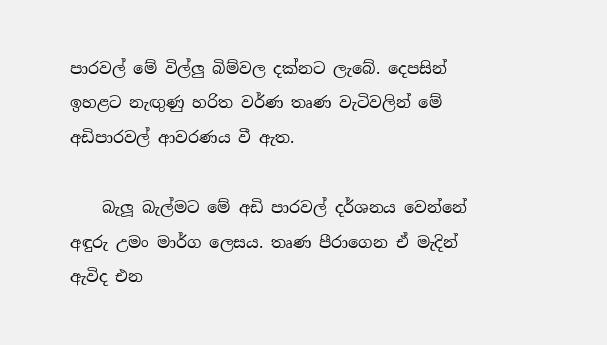පාරවල් මේ විල්ලු බිම්වල දක්නට ලැබේ. දෙපසින් ඉහළට නැඟුණු හරිත වර්ණ තෘණ වැටිවලින් මේ අඩිපාරවල් ආවරණය වී ඇත.

    බැලූ බැල්මට මේ අඩි පාරවල් දර්ශනය වෙන්නේ අඳුරු උමං මාර්ග ලෙසය. තෘණ පීරාගෙන ඒ මැදින් ඇවිද එන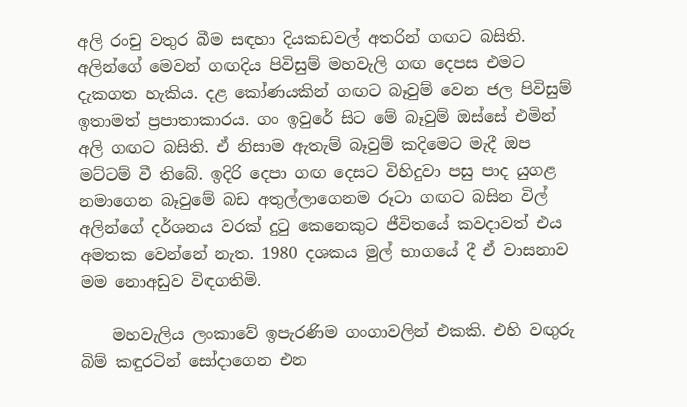අලි රංචු වතුර බීම සඳහා දියකඩවල් අතරින් ගඟට බසිති. අලින්ගේ මෙවන් ගඟදිය පිවිසුම් මහවැලි ගඟ දෙපස එමට දැකගත හැකිය. දළ කෝණයකින් ගඟට බෑවුම් වෙන ජල පිවිසුම් ඉතාමත් ප්‍රපාතාකාරය. ගං ඉවුරේ සිට මේ බෑවුම් ඔස්සේ එමින් අලි ගඟට බසිති. ඒ නිසාම ඇතැම් බෑවුම් කදිමෙට මැදී ඔප මට්ටම් වී තිබේ. ඉදිරි දෙපා ගඟ දෙසට විහිදුවා පසු පාද යුගළ නමාගෙන බෑවුමේ බඩ අතුල්ලාගෙනම රූටා ගඟට බසින විල් අලින්ගේ දර්ශනය වරක් දුටු කෙනෙකුට ජීවිතයේ කවදාවත් එය අමතක වෙන්නේ නැත. 1980 දශකය මුල් භාගයේ දී ඒ වාසනාව මම නොඅඩුව විඳගතිමි.

    මහවැලිය ලංකාවේ ඉපැරණිම ගංගාවලින් එකකි. එහි වඟුරු බිම් කඳුරටින් සෝදාගෙන එන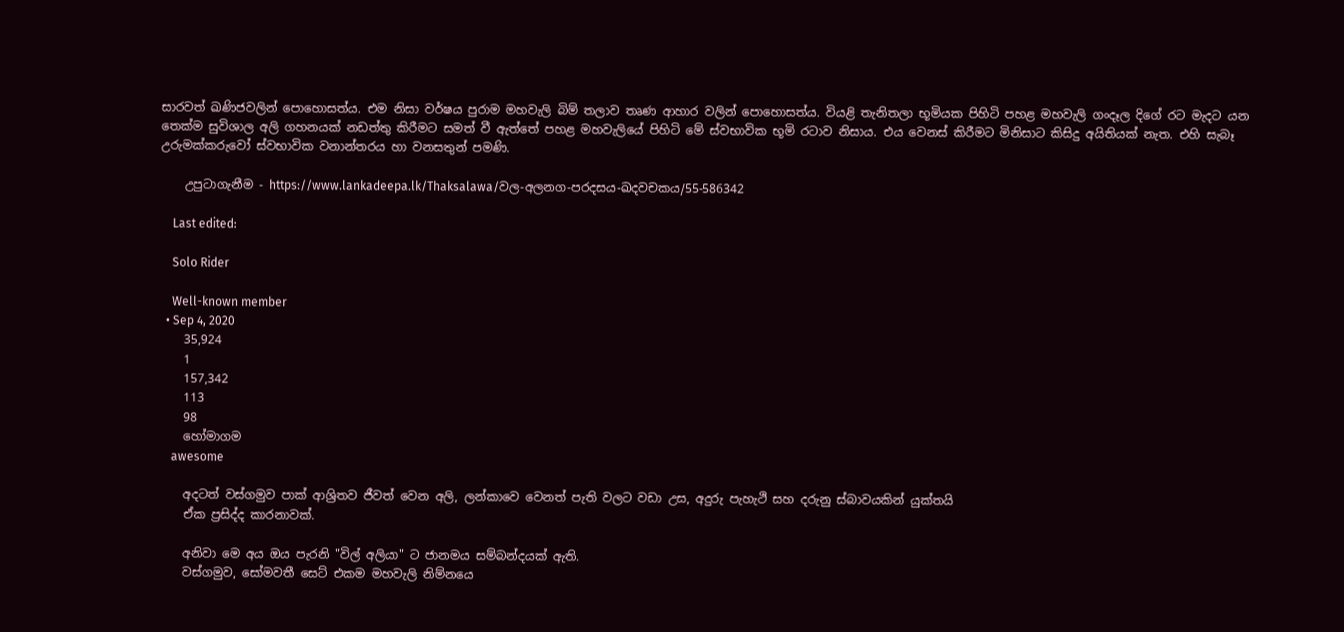සාරවත් ඛණිජවලින් පොහොසත්ය. එම නිසා වර්ෂය පුරාම මහවැලි බිම් තලාව තෘණ ආහාර වලින් පොහොසත්ය. වියළි තැනිතලා භූමියක පිහිටි පහළ මහවැලි ගංදෑල දිගේ රට මැදට යන තෙක්ම සුවිශාල අලි ගහනයක් නඩත්තු කිරීමට සමත් වී ඇත්තේ පහළ මහවැලියේ පිහිටි මේ ස්වභාවික භූමි රටාව නිසාය. එය වෙනස් කිරීමට මිනිසාට කිසිදු අයිතියක් නැත. එහි සැබෑ උරුමක්කරුවෝ ස්වභාවික වනාන්තරය හා වනසතුන් පමණි.

    උපුටාගැනීම - https://www.lankadeepa.lk/Thaksalawa/වල-අලනග-පරදසය-ඛදවචකය/55-586342

    Last edited:

    Solo Rider

    Well-known member
  • Sep 4, 2020
    35,924
    1
    157,342
    113
    98
    හෝමාගම
    awesome

    අදටත් වස්ගමුව පාක් ආශ්‍රිතව ජීවත් වෙන අලි, ලන්කාවෙ වෙනත් පැති වලට වඩා උස, අදුරු පැහැථි සහ දරුනු ස්බාවයකින් යුක්තයි
    ඒක ප්‍රසිද්ද කාරනාවක්.

    අනිවා මෙ අය ඔය පැරනි "විල් අලියා" ට ජානමය සම්බන්දයක් ඇති.
    වස්ගමුව, සෝමවතී සෙට් එකම මහවැලි නිම්නයෙ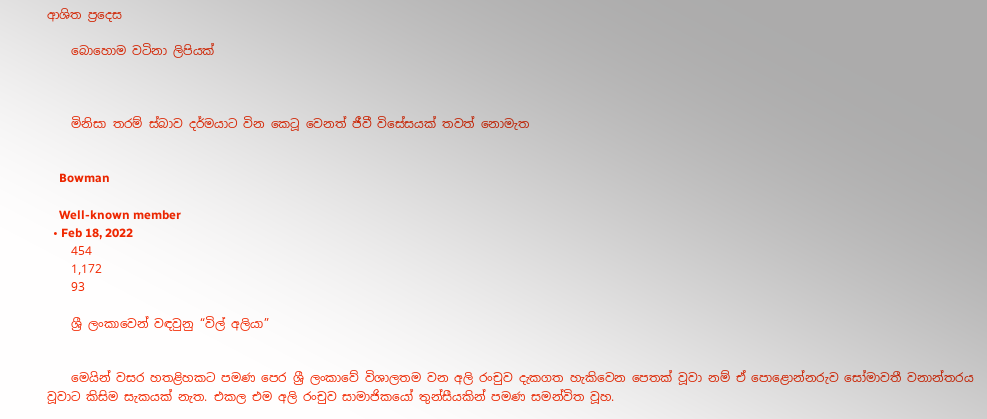ආශිත ප්‍රදෙස

    බොහොම වටිනා ලිපියක්



    මිනිසා තරම් ස්බාව දර්මයාට වින කෙටූ වෙනත් ජීවී විසේසයක් තවත් නොමැත


    Bowman

    Well-known member
  • Feb 18, 2022
    454
    1,172
    93

    ශ්‍රී ලංකාවෙන් වඳවුනු “විල් අලියා”


    මෙයින් වසර හතළිහකට පමණ පෙර ශ්‍රී ලංකාවේ විශාලතම වන අලි රංචුව දැකගත හැකිවෙන පෙතක් වූවා නම් ඒ පොළොන්නරුව සෝමාවතී වනාන්තරය වූවාට කිසිම සැකයක් නැත. එකල එම අලි රංචුව සාමාජිකයෝ තුන්සීයකින් පමණ සමන්විත වූහ.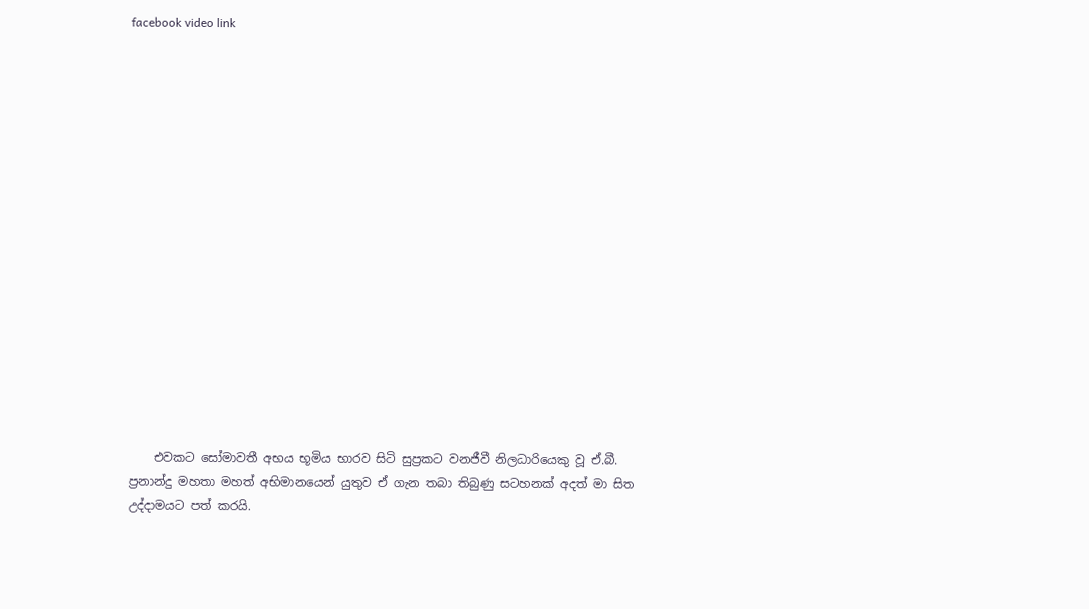facebook video link

















    එවකට සෝමාවතී අභය භූමිය භාරව සිටි සුප්‍රකට වනජීවී නිලධාරියෙකු වූ ඒ.බී. ප්‍රනාන්දු මහතා මහත් අභිමානයෙන් යුතුව ඒ ගැන තබා තිබුණු සටහනක් අදත් මා සිත උද්දාමයට පත් කරයි.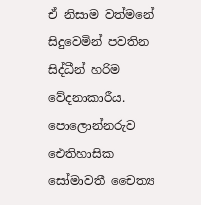ඒ නිසාම වත්මනේ සිදුවෙමින් පවතින සිද්ධීන් හරිම වේදනාකාරීය. පොලොන්නරුව ඓතිහාසික සෝමාවතී චෛත්‍ය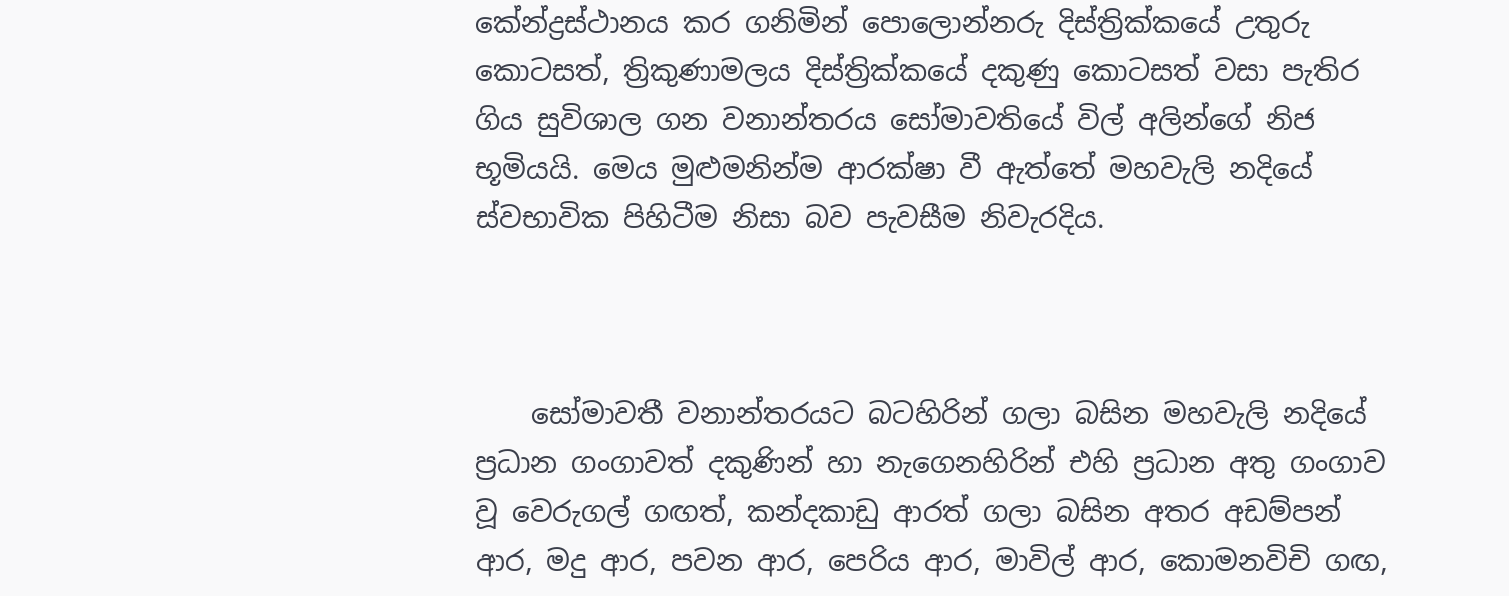කේන්ද්‍රස්ථානය කර ගනිමින් පොලොන්නරු දිස්ත්‍රික්කයේ උතුරු කොටසත්, ත්‍රිකුණාමලය දිස්ත්‍රික්කයේ දකුණු කොටසත් වසා පැතිර ගිය සුවිශාල ගන වනාන්තරය සෝමාවතියේ විල් අලින්ගේ නිජ භූමියයි. මෙය මුළුමනින්ම ආරක්ෂා වී ඇත්තේ මහවැලි නදියේ ස්වභාවික පිහිටීම නිසා බව පැවසීම නිවැරදිය.



    සෝමාවතී වනාන්තරයට බටහිරින් ගලා බසින මහවැලි නදියේ ප්‍රධාන ගංගාවත් දකුණින් හා නැගෙනහිරින් එහි ප්‍රධාන අතු ගංගාව වූ වෙරුගල් ගඟත්, කන්දකාඩු ආරත් ගලා බසින අතර අඩම්පන් ආර, මදු ආර, පවන ආර, පෙරිය ආර, මාවිල් ආර, කොමනවිචි ගඟ,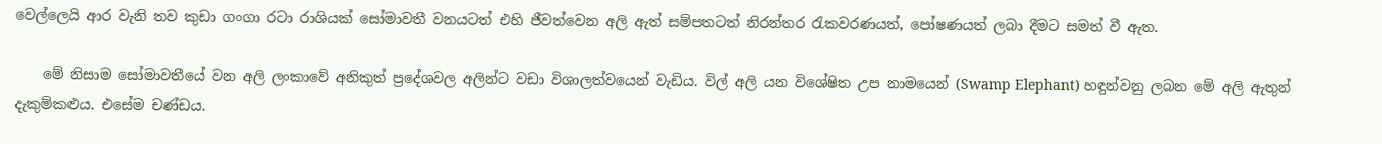වෙල්ලෙයි ආර වැනි තව කුඩා ගංගා රටා රාශියක් සෝමාවතී වනයටත් එහි ජීවත්වෙන අලි ඇත් සම්පතටත් නිරන්තර රැකවරණයත්, පෝෂණයත් ලබා දීමට සමත් වී ඇත.

    මේ නිසාම සෝමාවතීයේ වන අලි ලංකාවේ අනිකුත් ප්‍රදේශවල අලින්ට වඩා විශාලත්වයෙන් වැඩිය. විල් අලි යන විශේෂිත උප නාමයෙන් (Swamp Elephant) හඳුන්වනු ලබන මේ අලි ඇතුන් දැකුම්කළුය. එසේම චණ්ඩය.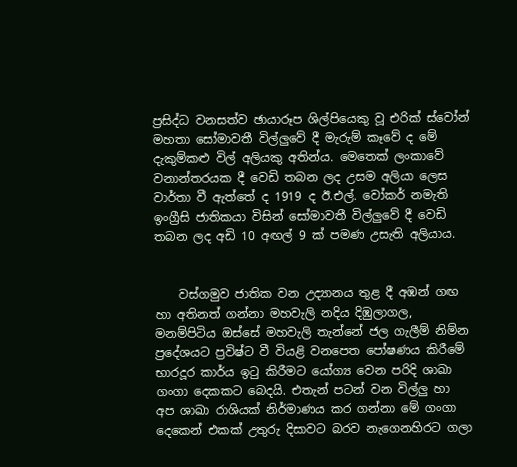ප්‍රසිද්ධ වනසත්ව ඡායාරූප ශිල්පියෙකු වූ එරික් ස්වෝන් මහතා සෝමාවතී විල්ලුවේ දී මැරුම් කෑවේ ද මේ දැකුම්කළු විල් අලියකු අතින්ය. මෙතෙක් ලංකාවේ වනාන්තරයක දී වෙඩි තබන ලද උසම අලියා ලෙස වාර්තා වී ඇත්තේ ද 1919 ද ඊ.එල්. වෝකර් නමැති ඉංග්‍රීසි ජාතිකයා විසින් සෝමාවතී විල්ලුවේ දී වෙඩි තබන ලද අඩි 10 අඟල් 9 ක් පමණ උසැති අලියාය.


    වස්ගමුව ජාතික වන උද්‍යානය තුළ දී අඹන් ගඟ හා අතිනත් ගන්නා මහවැලි නදිය දිඹුලාගල, මනම්පිටිය ඔස්සේ මහවැලි තැන්නේ ජල ගැලීම් නිම්න ප්‍රදේශයට ප්‍රවිෂ්ට වී වියළි වනපෙත පෝෂණය කිරීමේ භාරදූර කාර්ය ඉටු කිරීමට යෝග්‍ය වෙන පරිදි ශාඛා ගංගා දෙකකට බෙදයි. එතැන් පටන් වන විල්ලු හා අප ශාඛා රාශියක් නිර්මාණය කර ගන්නා මේ ගංගා දෙකෙන් එකක් උතුරු දිසාවට බරව නැගෙනහිරට ගලා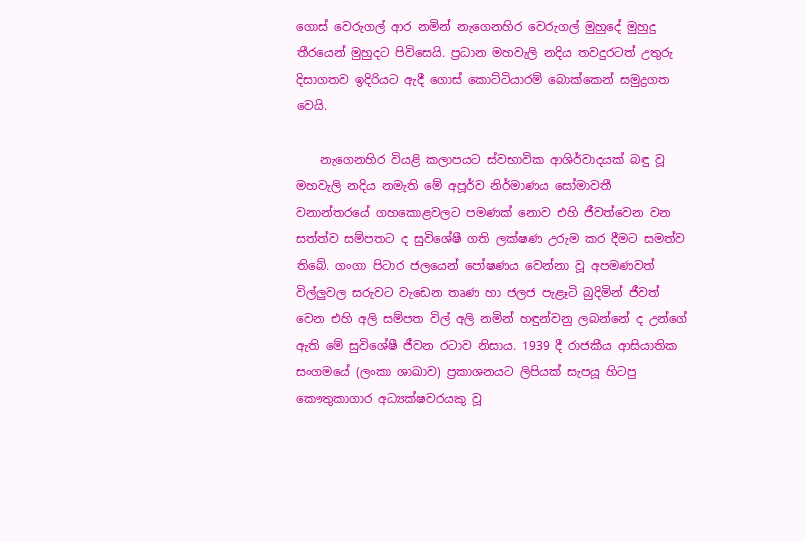ගොස් වෙරුගල් ආර නමින් නැගෙනහිර වෙරුගල් මුහුදේ මුහුදු තීරයෙන් මුහුදට පිවිසෙයි. ප්‍රධාන මහවැලි නදිය තවදුරටත් උතුරු දිසාගතව ඉදිරියට ඇදී ගොස් කොට්ටියාරම් බොක්කෙන් සමුද්‍රගත වෙයි.

    නැගෙනහිර වියළි කලාපයට ස්වභාවික ආශිර්වාදයක් බඳු වූ මහවැලි නදිය නමැති මේ අපූර්ව නිර්මාණය සෝමාවතී වනාන්තරයේ ගහකොළවලට පමණක් නොව එහි ජීවත්වෙන වන සත්ත්ව සම්පතට ද සුවිශේෂී ගති ලක්ෂණ උරුම කර දීමට සමත්ව තිබේ. ගංගා පිටාර ජලයෙන් පෝෂණය වෙන්නා වූ අපමණවත් විල්ලුවල සරුවට වැඩෙන තෘණ හා ජලජ පැළෑටි බුදිමින් ජීවත් වෙන එහි අලි සම්පත විල් අලි නමින් හඳුන්වනු ලබන්නේ ද උන්ගේ ඇති මේ සුවිශේෂී ජීවන රටාව නිසාය. 1939 දී රාජකීය ආසියාතික සංගමයේ (ලංකා ශාඛාව) ප්‍රකාශනයට ලිපියක් සැපයූ හිටපු කෞතුකාගාර අධ්‍යක්ෂවරයකු වූ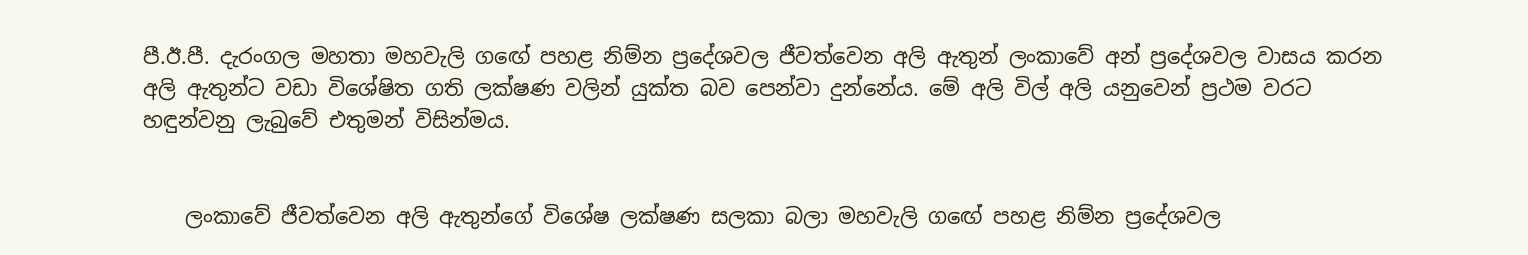පී.ඊ.පී. දැරංගල මහතා මහවැලි ගඟේ පහළ නිම්න ප්‍රදේශවල ජීවත්වෙන අලි ඇතුන් ලංකාවේ අන් ප්‍රදේශවල වාසය කරන අලි ඇතුන්ට වඩා විශේෂිත ගති ලක්ෂණ වලින් යුක්ත බව පෙන්වා දුන්නේය. මේ අලි විල් අලි යනුවෙන් ප්‍රථම වරට හඳුන්වනු ලැබුවේ එතුමන් විසින්මය.


    ලංකාවේ ජීවත්වෙන අලි ඇතුන්ගේ විශේෂ ලක්ෂණ සලකා බලා මහවැලි ගඟේ පහළ නිම්න ප්‍රදේශවල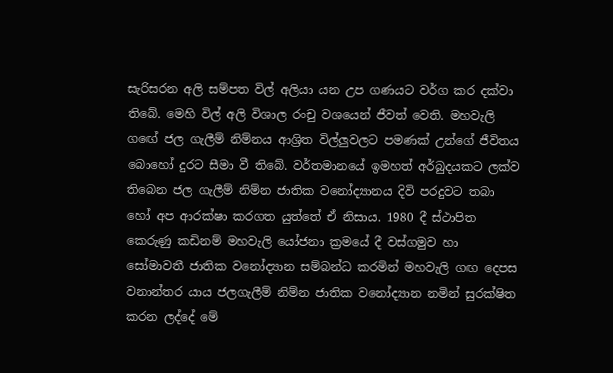සැරිසරන අලි සම්පත විල් අලියා යන උප ගණයට වර්ග කර දක්වා තිබේ. මෙහි විල් අලි විශාල රංචු වශයෙන් ජීවත් වෙති. මහවැලි ගඟේ ජල ගැලීම් නිම්නය ආශ්‍රිත විල්ලුවලට පමණක් උන්ගේ ජීවිතය බොහෝ දුරට සීමා වී තිබේ. වර්තමානයේ ඉමහත් අර්බුදයකට ලක්ව තිබෙන ජල ගැලීම් නිම්න ජාතික වනෝද්‍යානය දිවි පරදුවට තබා හෝ අප ආරක්ෂා කරගත යුත්තේ ඒ නිසාය. 1980 දී ස්ථාපිත කෙරුණු කඩිනම් මහවැලි යෝජනා ක්‍රමයේ දී වස්ගමුව හා සෝමාවතී ජාතික වනෝද්‍යාන සම්බන්ධ කරමින් මහවැලි ගඟ දෙපස වනාන්තර යාය ජලගැලීම් නිම්න ජාතික වනෝද්‍යාන නමින් සුරක්ෂිත කරන ලද්දේ මේ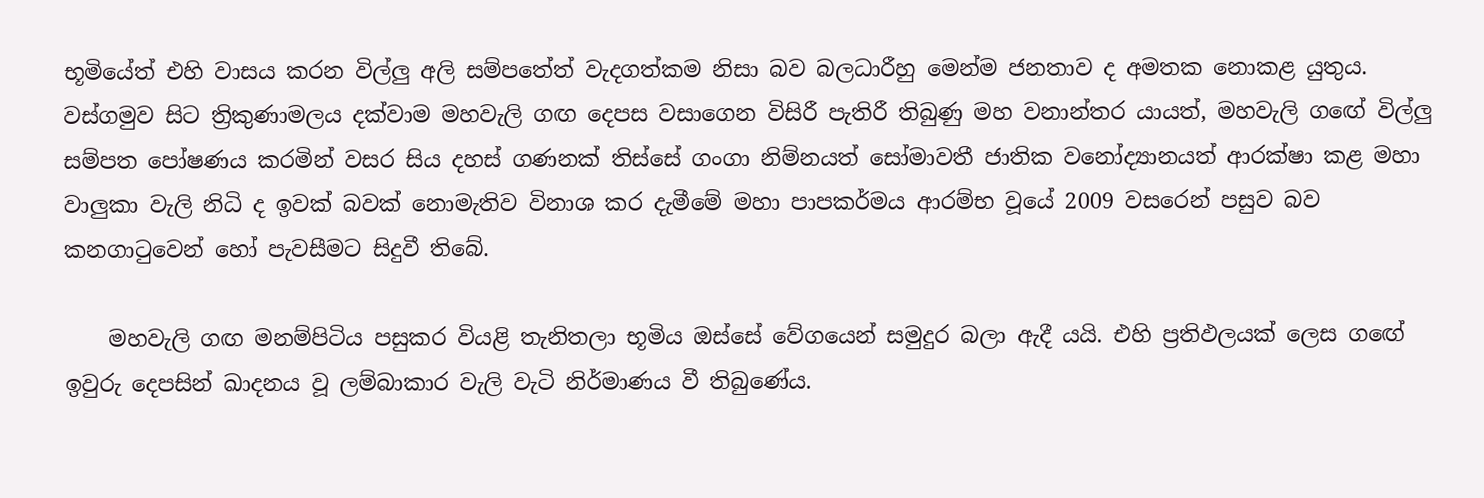භූමියේත් එහි වාසය කරන විල්ලු අලි සම්පතේත් වැදගත්කම නිසා බව බලධාරීහු මෙන්ම ජනතාව ද අමතක නොකළ යුතුය. වස්ගමුව සිට ත්‍රිකුණාමලය දක්වාම මහවැලි ගඟ දෙපස වසාගෙන විසිරී පැතිරී තිබුණු මහ වනාන්තර යායත්, මහවැලි ගඟේ විල්ලු සම්පත පෝෂණය කරමින් වසර සිය දහස් ගණනක් තිස්සේ ගංගා නිම්නයත් සෝමාවතී ජාතික වනෝද්‍යානයත් ආරක්ෂා කළ මහා වාලුකා වැලි නිධි ද ඉවක් බවක් නොමැතිව විනාශ කර දැමීමේ මහා පාපකර්මය ආරම්භ වූයේ 2009 වසරෙන් පසුව බව කනගාටුවෙන් හෝ පැවසීමට සිදුවී තිබේ.

    මහවැලි ගඟ මනම්පිටිය පසුකර වියළි තැනිතලා භූමිය ඔස්සේ වේගයෙන් සමුදුර බලා ඇදී යයි. එහි ප්‍රතිඵලයක් ලෙස ගඟේ ඉවුරු දෙපසින් ඛාදනය වූ ලම්බාකාර වැලි වැටි නිර්මාණය වී තිබුණේය.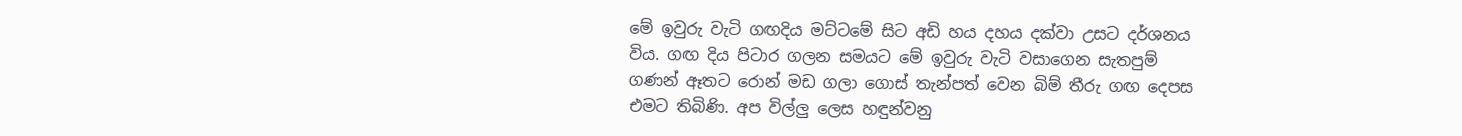මේ ඉවුරු වැටි ගඟදිය මට්ටමේ සිට අඩි හය දහය දක්වා උසට දර්ශනය විය. ගඟ දිය පිටාර ගලන සමයට මේ ඉවුරු වැටි වසාගෙන සැතපුම් ගණන් ඈතට රොන් මඩ ගලා ගොස් තැන්පත් වෙන බිම් තීරු ගඟ දෙපස එමට තිබිණි. අප විල්ලු ලෙස හඳුන්වනු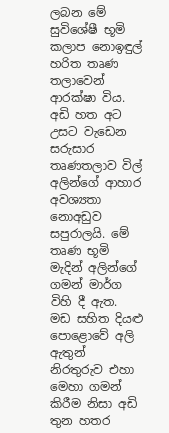ලබන මේ සුවිශේෂී භූමි කලාප නොඉඳුල් හරිත තෘණ තලාවෙන් ආරක්ෂා විය. අඩි හත අට උසට වැඩෙන සරුසාර තෘණතලාව විල් අලින්ගේ ආහාර අවශ්‍යතා නොඅඩුව සපුරාලයි. මේ තෘණ භූමි මැදින් අලින්ගේ ගමන් මාර්ග විහි දී ඇත. මඩ සහිත දියළු පොළොවේ අලි ඇතුන් නිරතුරුව එහා මෙහා ගමන් කිරීම නිසා අඩි තුන හතර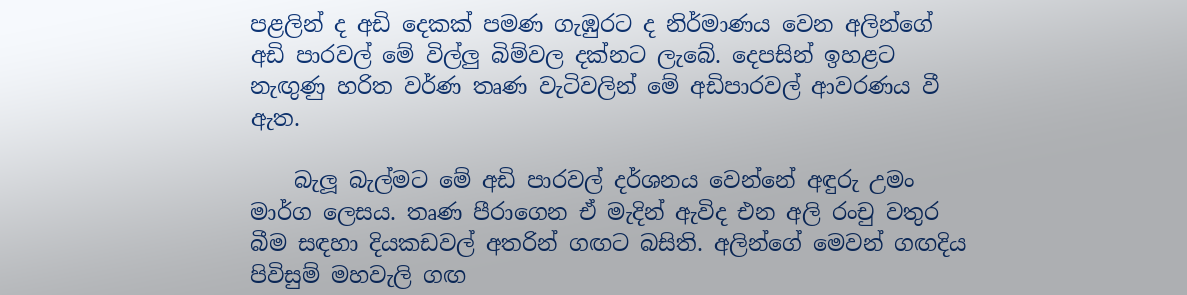පළලින් ද අඩි දෙකක් පමණ ගැඹුරට ද නිර්මාණය වෙන අලින්ගේ අඩි පාරවල් මේ විල්ලු බිම්වල දක්නට ලැබේ. දෙපසින් ඉහළට නැඟුණු හරිත වර්ණ තෘණ වැටිවලින් මේ අඩිපාරවල් ආවරණය වී ඇත.

    බැලූ බැල්මට මේ අඩි පාරවල් දර්ශනය වෙන්නේ අඳුරු උමං මාර්ග ලෙසය. තෘණ පීරාගෙන ඒ මැදින් ඇවිද එන අලි රංචු වතුර බීම සඳහා දියකඩවල් අතරින් ගඟට බසිති. අලින්ගේ මෙවන් ගඟදිය පිවිසුම් මහවැලි ගඟ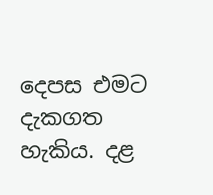දෙපස එමට දැකගත හැකිය. දළ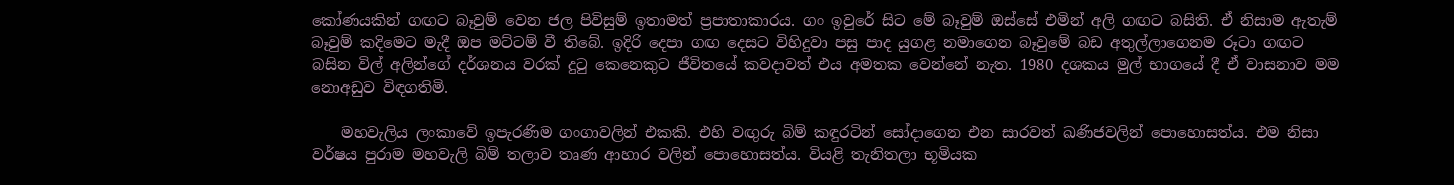කෝණයකින් ගඟට බෑවුම් වෙන ජල පිවිසුම් ඉතාමත් ප්‍රපාතාකාරය. ගං ඉවුරේ සිට මේ බෑවුම් ඔස්සේ එමින් අලි ගඟට බසිති. ඒ නිසාම ඇතැම් බෑවුම් කදිමෙට මැදී ඔප මට්ටම් වී තිබේ. ඉදිරි දෙපා ගඟ දෙසට විහිදුවා පසු පාද යුගළ නමාගෙන බෑවුමේ බඩ අතුල්ලාගෙනම රූටා ගඟට බසින විල් අලින්ගේ දර්ශනය වරක් දුටු කෙනෙකුට ජීවිතයේ කවදාවත් එය අමතක වෙන්නේ නැත. 1980 දශකය මුල් භාගයේ දී ඒ වාසනාව මම නොඅඩුව විඳගතිමි.

    මහවැලිය ලංකාවේ ඉපැරණිම ගංගාවලින් එකකි. එහි වඟුරු බිම් කඳුරටින් සෝදාගෙන එන සාරවත් ඛණිජවලින් පොහොසත්ය. එම නිසා වර්ෂය පුරාම මහවැලි බිම් තලාව තෘණ ආහාර වලින් පොහොසත්ය. වියළි තැනිතලා භූමියක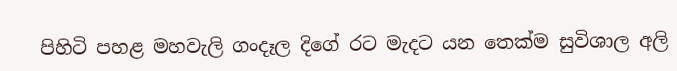පිහිටි පහළ මහවැලි ගංදෑල දිගේ රට මැදට යන තෙක්ම සුවිශාල අලි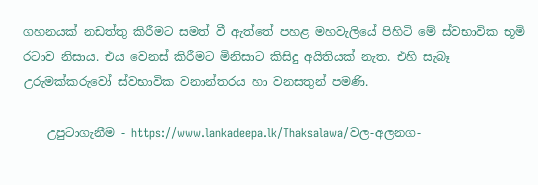ගහනයක් නඩත්තු කිරීමට සමත් වී ඇත්තේ පහළ මහවැලියේ පිහිටි මේ ස්වභාවික භූමි රටාව නිසාය. එය වෙනස් කිරීමට මිනිසාට කිසිදු අයිතියක් නැත. එහි සැබෑ උරුමක්කරුවෝ ස්වභාවික වනාන්තරය හා වනසතුන් පමණි.

    උපුටාගැනීම - https://www.lankadeepa.lk/Thaksalawa/වල-අලනග-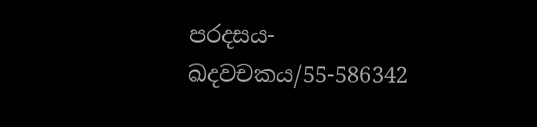පරදසය-ඛදවචකය/55-586342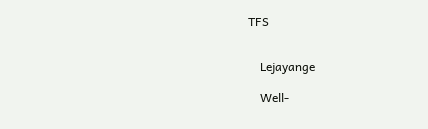TFS


    Lejayange

    Well-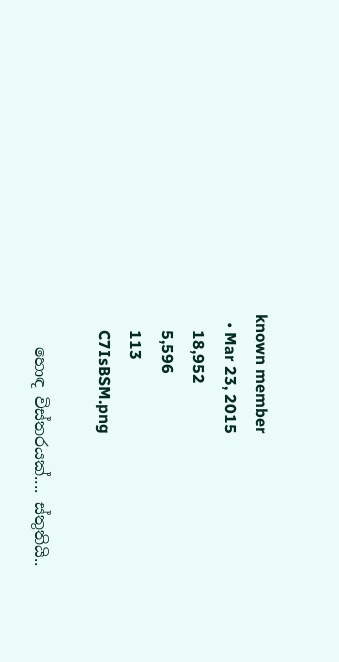known member
  • Mar 23, 2015
    18,952
    5,596
    113
    C7IsBSM.png

    හොඳ විස්තරයක්.... ස්තුතියි..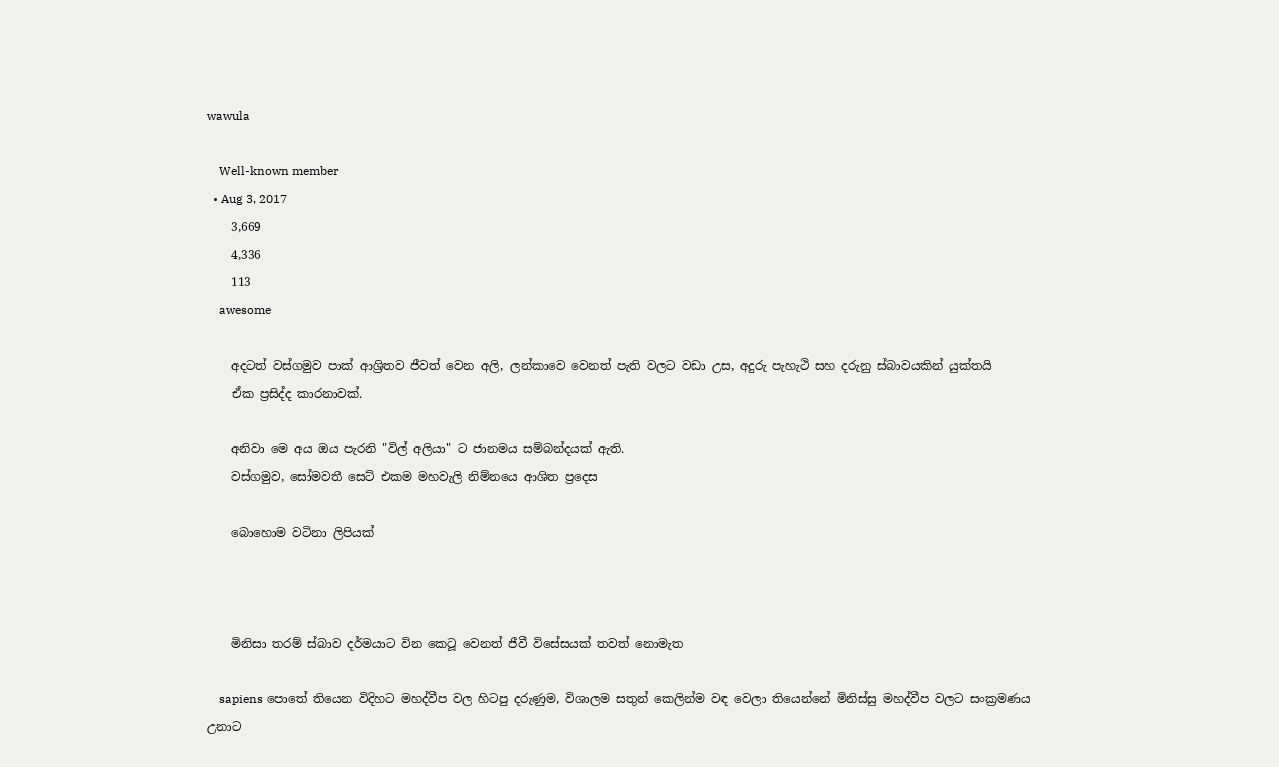wawula

    Well-known member
  • Aug 3, 2017
    3,669
    4,336
    113
    awesome

    අදටත් වස්ගමුව පාක් ආශ්‍රිතව ජීවත් වෙන අලි, ලන්කාවෙ වෙනත් පැති වලට වඩා උස, අදුරු පැහැථි සහ දරුනු ස්බාවයකින් යුක්තයි
    ඒක ප්‍රසිද්ද කාරනාවක්.

    අනිවා මෙ අය ඔය පැරනි "විල් අලියා" ට ජානමය සම්බන්දයක් ඇති.
    වස්ගමුව, සෝමවතී සෙට් එකම මහවැලි නිම්නයෙ ආශිත ප්‍රදෙස

    බොහොම වටිනා ලිපියක්



    මිනිසා තරම් ස්බාව දර්මයාට වින කෙටූ වෙනත් ජීවී විසේසයක් තවත් නොමැත

    sapiens පොතේ තියෙන විදිහට මහද්වීප වල හිටපු දරුණුම, විශාලම සතුන් කෙලින්ම වඳ වෙලා තියෙන්නේ මිනිස්සු මහද්වීප වලට සංක්‍රමණය උනාට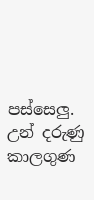පස්සෙලු. උන් දරුණු කාලගුණ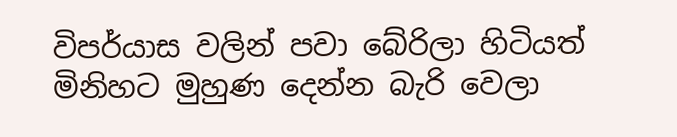විපර්යාස වලින් පවා බේරිලා හිටියත් මිනිහට මුහුණ දෙන්න බැරි වෙලා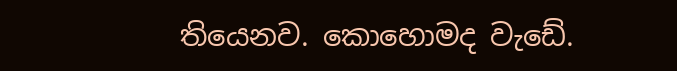තියෙනව. කොහොමද වැඩේ.